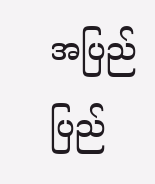အပြည်ပြည်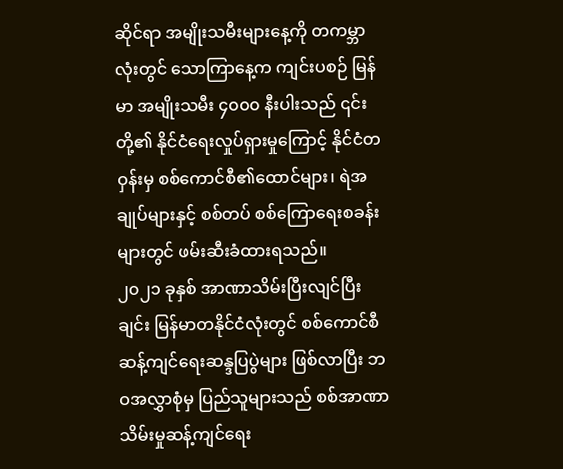ဆိုင်ရာ အမျိုးသမီးများနေ့ကို တကမ္ဘာလုံးတွင် သောကြာနေ့က ကျင်းပစဉ် မြန်မာ အမျိုးသမီး ၄၀၀၀ နီးပါးသည် ၎င်းတို့၏ နိုင်ငံရေးလှုပ်ရှားမှုကြောင့် နိုင်ငံတဝှန်းမှ စစ်ကောင်စီ၏ထောင်များ၊ ရဲအချုပ်များနှင့် စစ်တပ် စစ်ကြောရေးစခန်းများတွင် ဖမ်းဆီးခံထားရသည်။
၂၀၂၁ ခုနှစ် အာဏာသိမ်းပြီးလျင်ပြီးချင်း မြန်မာတနိုင်ငံလုံးတွင် စစ်ကောင်စီဆန့်ကျင်ရေးဆန္ဒပြပွဲများ ဖြစ်လာပြီး ဘဝအလွှာစုံမှ ပြည်သူများသည် စစ်အာဏာသိမ်းမှုဆန့်ကျင်ရေး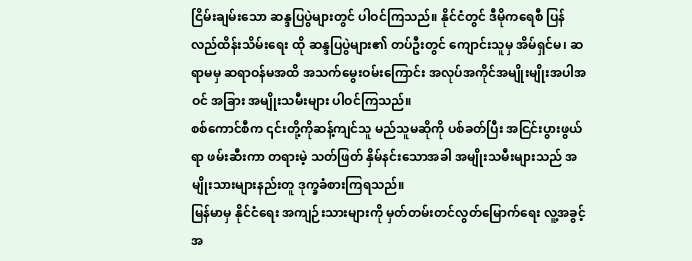ငြိမ်းချမ်းသော ဆန္ဒပြပွဲများတွင် ပါဝင်ကြသည်။ နိုင်ငံတွင် ဒီမိုကရေစီ ပြန်လည်ထိန်းသိမ်းရေး ထို ဆန္ဒပြပွဲများ၏ တပ်ဦးတွင် ကျောင်းသူမှ အိမ်ရှင်မ၊ ဆရာမမှ ဆရာဝန်မအထိ အသက်မွေးဝမ်းကြောင်း အလုပ်အကိုင်အမျိုးမျိုးအပါအဝင် အခြား အမျိုးသမီးများ ပါဝင်ကြသည်။
စစ်ကောင်စီက ၎င်းတို့ကိုဆန့်ကျင်သူ မည်သူမဆိုကို ပစ်ခတ်ပြီး အငြင်းပွားဖွယ်ရာ ဖမ်းဆီးကာ တရားမဲ့ သတ်ဖြတ် နှိမ်နင်းသောအခါ အမျိုးသမီးများသည် အမျိုးသားများနည်းတူ ဒုက္ခခံစားကြရသည်။
မြန်မာမှ နိုင်ငံရေး အကျဉ်းသားများကို မှတ်တမ်းတင်လွတ်မြောက်ရေး လူ့အခွင့်အ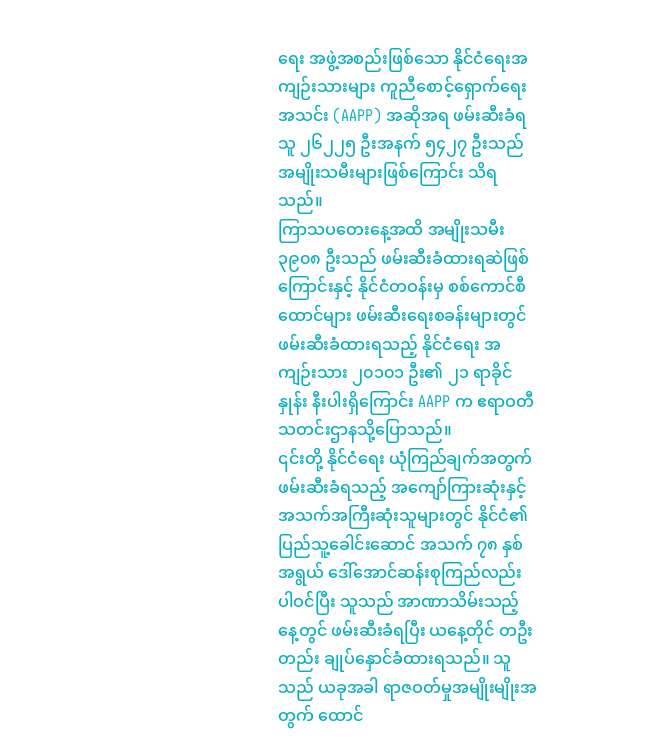ရေး အဖွဲ့အစည်းဖြစ်သော နိုင်ငံရေးအကျဉ်းသားများ ကူညီစောင့်ရှောက်ရေးအသင်း (AAPP) အဆိုအရ ဖမ်းဆီးခံရသူ ၂၆၂၂၅ ဦးအနက် ၅၄၂၇ ဦးသည် အမျိုးသမီးများဖြစ်ကြောင်း သိရသည်။
ကြာသပတေးနေ့အထိ အမျိုးသမီး ၃၉၀၈ ဦးသည် ဖမ်းဆီးခံထားရဆဲဖြစ်ကြောင်းနှင့် နိုင်ငံတဝန်းမှ စစ်ကောင်စီထောင်များ ဖမ်းဆီးရေးစခန်းများတွင် ဖမ်းဆီးခံထားရသည့် နိုင်ငံရေး အကျဉ်းသား ၂၀၁၀၁ ဦး၏ ၂၁ ရာခိုင်နှုန်း နီးပါးရှိကြောင်း AAPP က ဧရာဝတီ သတင်းဌာနသို့ပြောသည်။
၎င်းတို့ နိုင်ငံရေး ယုံကြည်ချက်အတွက် ဖမ်းဆီးခံရသည့် အကျော်ကြားဆုံးနှင့် အသက်အကြီးဆုံးသူများတွင် နိုင်ငံ၏ ပြည်သူ့ခေါင်းဆောင် အသက် ၇၈ နှစ်အရွယ် ဒေါ်အောင်ဆန်းစုကြည်လည်း ပါဝင်ပြီး သူသည် အာဏာသိမ်းသည့်နေ့တွင် ဖမ်းဆီးခံရပြီး ယနေ့တိုင် တဦးတည်း ချုပ်နှောင်ခံထားရသည်။ သူသည် ယခုအခါ ရာဇဝတ်မှုအမျိုးမျိုးအတွက် ထောင်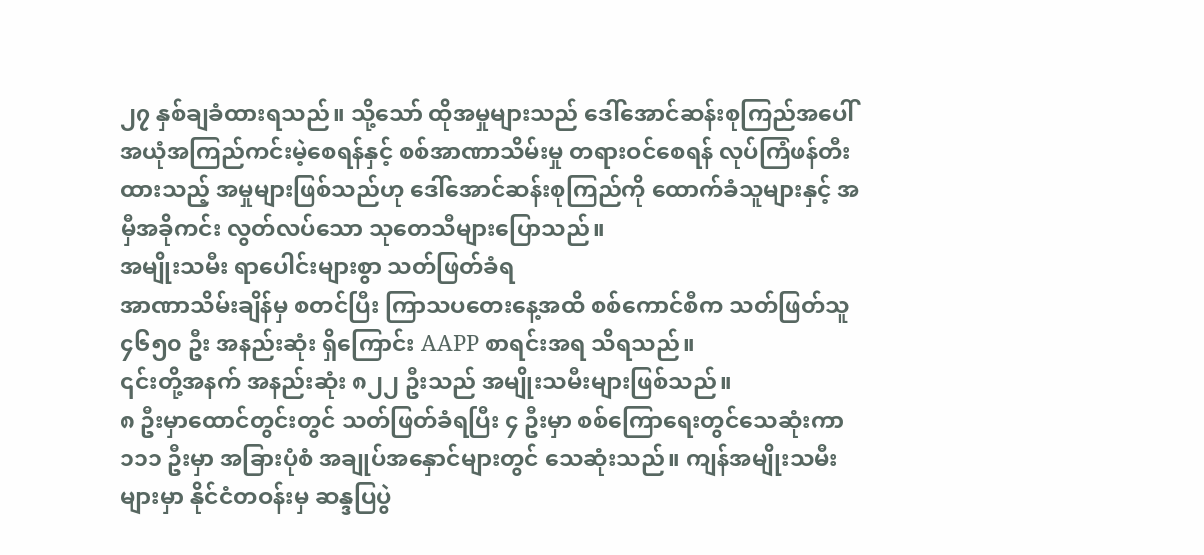၂၇ နှစ်ချခံထားရသည်။ သို့သော် ထိုအမှုများသည် ဒေါ်အောင်ဆန်းစုကြည်အပေါ် အယုံအကြည်ကင်းမဲ့စေရန်နှင့် စစ်အာဏာသိမ်းမှု တရားဝင်စေရန် လုပ်ကြံဖန်တီးထားသည့် အမှုများဖြစ်သည်ဟု ဒေါ်အောင်ဆန်းစုကြည်ကို ထောက်ခံသူများနှင့် အမှီအခိုကင်း လွတ်လပ်သော သုတေသီများပြောသည်။
အမျိုးသမီး ရာပေါင်းများစွာ သတ်ဖြတ်ခံရ
အာဏာသိမ်းချိန်မှ စတင်ပြီး ကြာသပတေးနေ့အထိ စစ်ကောင်စီက သတ်ဖြတ်သူ ၄၆၅၀ ဦး အနည်းဆုံး ရှိကြောင်း AAPP စာရင်းအရ သိရသည်။
၎င်းတို့အနက် အနည်းဆုံး ၈၂၂ ဦးသည် အမျိုးသမီးများဖြစ်သည်။
၈ ဦးမှာထောင်တွင်းတွင် သတ်ဖြတ်ခံရပြီး ၄ ဦးမှာ စစ်ကြောရေးတွင်သေဆုံးကာ ၁၁၁ ဦးမှာ အခြားပုံစံ အချုပ်အနှောင်များတွင် သေဆုံးသည်။ ကျန်အမျိုးသမီးများမှာ နိုင်ငံတဝန်းမှ ဆန္ဒပြပွဲ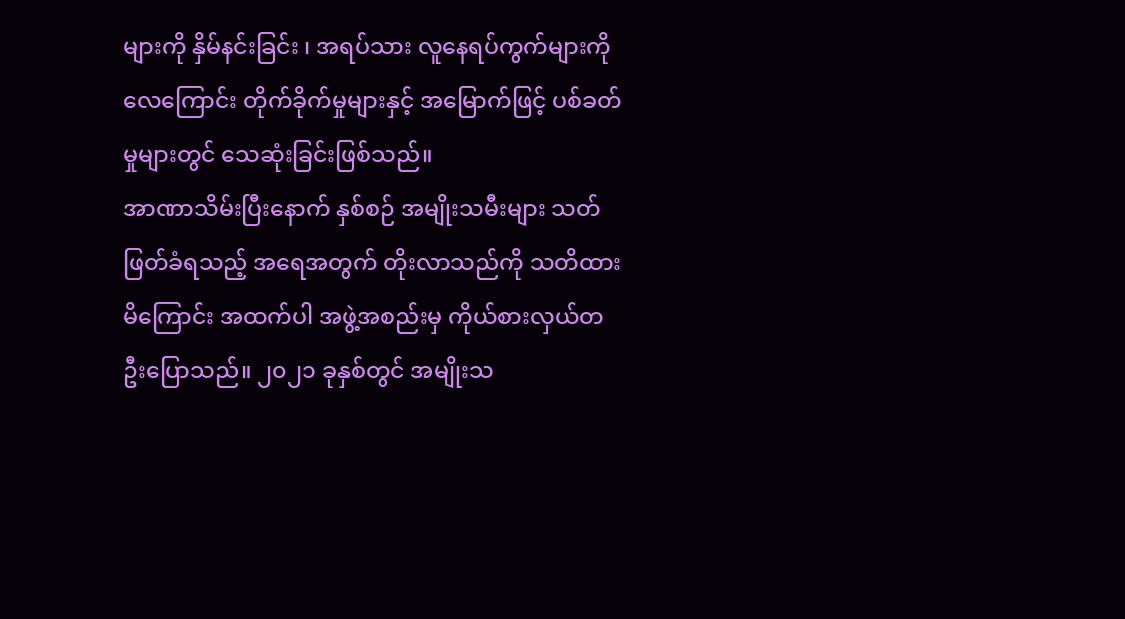များကို နှိမ်နင်းခြင်း ၊ အရပ်သား လူနေရပ်ကွက်များကို လေကြောင်း တိုက်ခိုက်မှုများနှင့် အမြောက်ဖြင့် ပစ်ခတ်မှုများတွင် သေဆုံးခြင်းဖြစ်သည်။
အာဏာသိမ်းပြီးနောက် နှစ်စဉ် အမျိုးသမီးများ သတ်ဖြတ်ခံရသည့် အရေအတွက် တိုးလာသည်ကို သတိထားမိကြောင်း အထက်ပါ အဖွဲ့အစည်းမှ ကိုယ်စားလှယ်တဦးပြောသည်။ ၂၀၂၁ ခုနှစ်တွင် အမျိုးသ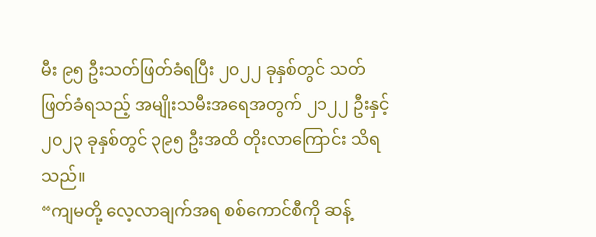မီး ၉၅ ဦးသတ်ဖြတ်ခံရပြီး ၂၀၂၂ ခုနှစ်တွင် သတ်ဖြတ်ခံရသည့် အမျိုးသမီးအရေအတွက် ၂၁၂၂ ဦးနှင့် ၂၀၂၃ ခုနှစ်တွင် ၃၉၅ ဦးအထိ တိုးလာကြောင်း သိရသည်။
“ကျမတို့ လေ့လာချက်အရ စစ်ကောင်စီကို ဆန့်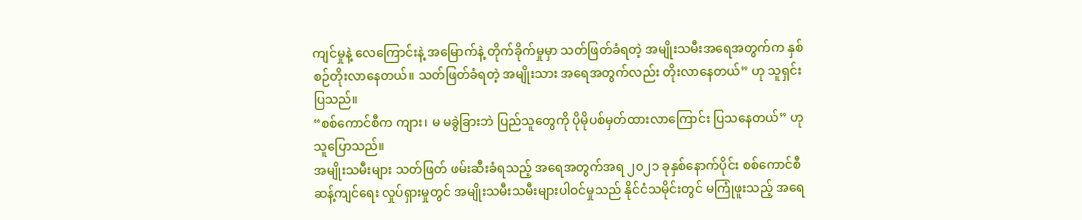ကျင်မှုနဲ့ လေကြောင်းနဲ့ အမြောက်နဲ့ တိုက်ခိုက်မှုမှာ သတ်ဖြတ်ခံရတဲ့ အမျိုးသမီးအရေအတွက်က နှစ်စဉ်တိုးလာနေတယ်။ သတ်ဖြတ်ခံရတဲ့ အမျိုးသား အရေအတွက်လည်း တိုးလာနေတယ်” ဟု သူရှင်းပြသည်။
“စစ်ကောင်စီက ကျား၊ မ မခွဲခြားဘဲ ပြည်သူတွေကို ပိုမိုပစ်မှတ်ထားလာကြောင်း ပြသနေတယ်” ဟု သူပြောသည်။
အမျိုးသမီးများ သတ်ဖြတ် ဖမ်းဆီးခံရသည့် အရေအတွက်အရ ၂၀၂၁ ခုနှစ်နောက်ပိုင်း စစ်ကောင်စီ ဆန့်ကျင်ရေး လှုပ်ရှားမှုတွင် အမျိုးသမီးသမီးများပါဝင်မှုသည် နိုင်ငံသမိုင်းတွင် မကြုံဖူးသည့် အရေ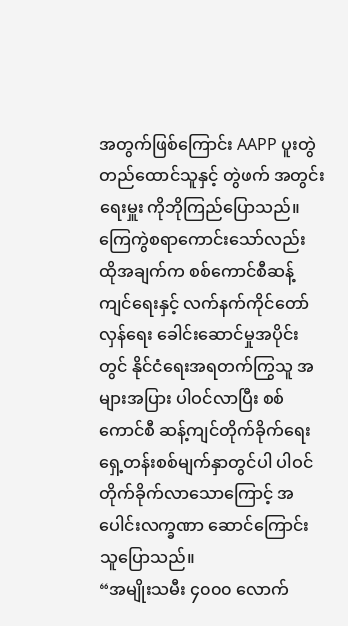အတွက်ဖြစ်ကြောင်း AAPP ပူးတွဲတည်ထောင်သူနှင့် တွဲဖက် အတွင်းရေးမှူး ကိုဘိုကြည်ပြောသည်။
ကြေကွဲစရာကောင်းသော်လည်း ထိုအချက်က စစ်ကောင်စီဆန့်ကျင်ရေးနှင့် လက်နက်ကိုင်တော်လှန်ရေး ခေါင်းဆောင်မှုအပိုင်းတွင် နိုင်ငံရေးအရတက်ကြွသူ အများအပြား ပါဝင်လာပြီး စစ်ကောင်စီ ဆန့်ကျင်တိုက်ခိုက်ရေး ရှေ့တန်းစစ်မျက်နှာတွင်ပါ ပါဝင်တိုက်ခိုက်လာသောကြောင့် အပေါင်းလက္ခဏာ ဆောင်ကြောင်း သူပြောသည်။
“အမျိုးသမီး ၄၀၀၀ လောက်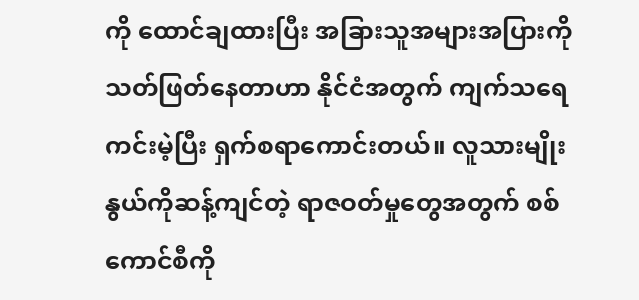ကို ထောင်ချထားပြီး အခြားသူအများအပြားကို သတ်ဖြတ်နေတာဟာ နိုင်ငံအတွက် ကျက်သရေ ကင်းမဲ့ပြီး ရှက်စရာကောင်းတယ်။ လူသားမျိုးနွယ်ကိုဆန့်ကျင်တဲ့ ရာဇဝတ်မှုတွေအတွက် စစ်ကောင်စီကို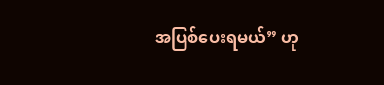အပြစ်ပေးရမယ်” ဟု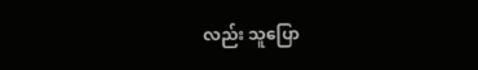လည်း သူပြော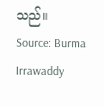သည်။
Source: Burma Irrawaddy